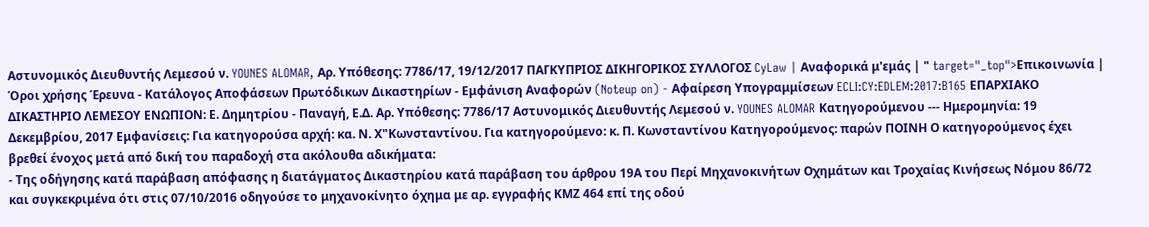Αστυνομικός Διευθυντής Λεμεσού ν. YOUNES ALOMAR, Αρ. Υπόθεσης: 7786/17, 19/12/2017 ΠΑΓΚΥΠΡΙΟΣ ΔΙΚΗΓΟΡΙΚΟΣ ΣΥΛΛΟΓΟΣ CyLaw | Αναφορικά μ'εμάς | " target="_top">Επικοινωνία | Όροι χρήσης Έρευνα - Κατάλογος Αποφάσεων Πρωτόδικων Δικαστηρίων - Εμφάνιση Αναφορών (Noteup on) - Αφαίρεση Υπογραμμίσεων ECLI:CY:EDLEM:2017:B165 ΕΠΑΡΧΙΑΚΟ ΔΙΚΑΣΤΗΡΙΟ ΛΕΜΕΣΟΥ ΕΝΩΠΙΟΝ: Ε. Δημητρίου - Παναγή, Ε.Δ. Αρ. Υπόθεσης: 7786/17 Αστυνομικός Διευθυντής Λεμεσού ν. YOUNES ALOMAR Κατηγορούμενου --- Ημερομηνία: 19 Δεκεμβρίου, 2017 Εμφανίσεις: Για κατηγορούσα αρχή: κα. Ν. Χ"Κωνσταντίνου. Για κατηγορούμενο: κ. Π. Κωνσταντίνου Κατηγορούμενος: παρών ΠΟΙΝΗ Ο κατηγορούμενος έχει βρεθεί ένοχος μετά από δική του παραδοχή στα ακόλουθα αδικήματα:
- Της οδήγησης κατά παράβαση απόφασης η διατάγματος Δικαστηρίου κατά παράβαση του άρθρου 19Α του Περί Μηχανοκινήτων Οχημάτων και Τροχαίας Κινήσεως Νόμου 86/72 και συγκεκριμένα ότι στις 07/10/2016 οδηγούσε το μηχανοκίνητο όχημα με αρ. εγγραφής ΚΜΖ 464 επί της οδού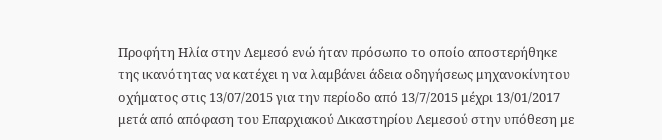Προφήτη Ηλία στην Λεμεσό ενώ ήταν πρόσωπο το οποίο αποστερήθηκε της ικανότητας να κατέχει η να λαμβάνει άδεια οδηγήσεως μηχανοκίνητου οχήματος στις 13/07/2015 για την περίοδο από 13/7/2015 μέχρι 13/01/2017 μετά από απόφαση του Επαρχιακού Δικαστηρίου Λεμεσού στην υπόθεση με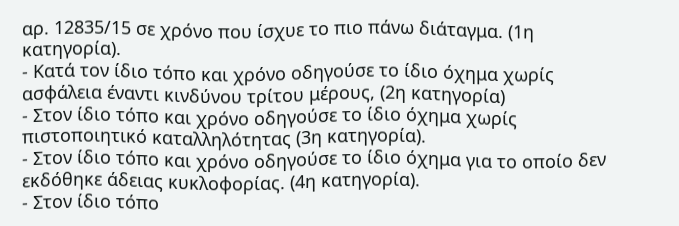αρ. 12835/15 σε χρόνο που ίσχυε το πιο πάνω διάταγμα. (1η κατηγορία).
- Κατά τον ίδιο τόπο και χρόνο οδηγούσε το ίδιο όχημα χωρίς ασφάλεια έναντι κινδύνου τρίτου μέρους, (2η κατηγορία)
- Στον ίδιο τόπο και χρόνο οδηγούσε το ίδιο όχημα χωρίς πιστοποιητικό καταλληλότητας (3η κατηγορία).
- Στον ίδιο τόπο και χρόνο οδηγούσε το ίδιο όχημα για το οποίο δεν εκδόθηκε άδειας κυκλοφορίας. (4η κατηγορία).
- Στον ίδιο τόπο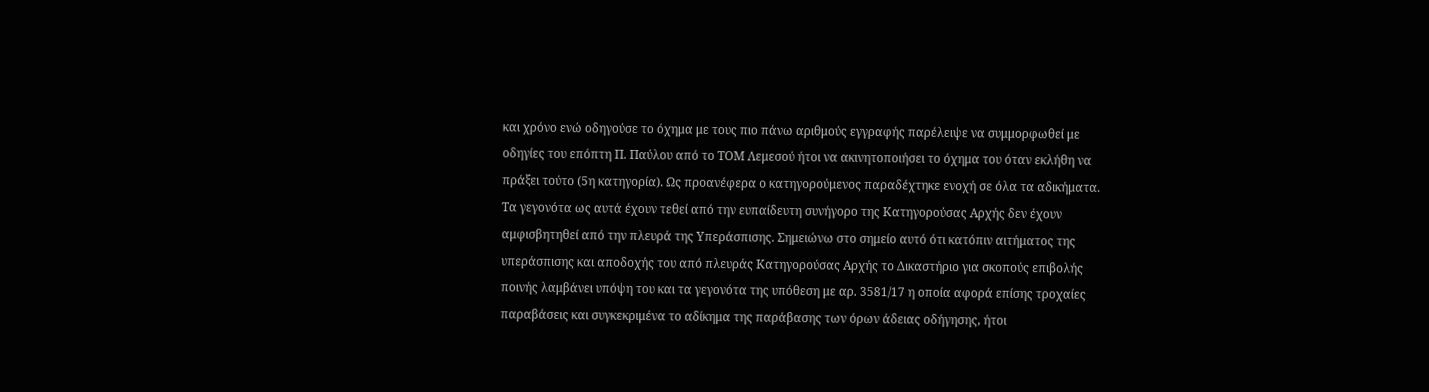και χρόνο ενώ οδηγούσε το όχημα με τους πιο πάνω αριθμούς εγγραφής παρέλειψε να συμμορφωθεί με οδηγίες του επόπτη Π. Παύλου από το ΤΟΜ Λεμεσού ήτοι να ακινητοποιήσει το όχημα του όταν εκλήθη να πράξει τούτο (5η κατηγορία). Ως προανέφερα ο κατηγορούμενος παραδέχτηκε ενοχή σε όλα τα αδικήματα. Τα γεγονότα ως αυτά έχουν τεθεί από την ευπαίδευτη συνήγορο της Κατηγορούσας Αρχής δεν έχουν αμφισβητηθεί από την πλευρά της Υπεράσπισης. Σημειώνω στο σημείο αυτό ότι κατόπιν αιτήματος της υπεράσπισης και αποδοχής του από πλευράς Κατηγορούσας Αρχής το Δικαστήριο για σκοπούς επιβολής ποινής λαμβάνει υπόψη του και τα γεγονότα της υπόθεση με αρ. 3581/17 η οποία αφορά επίσης τροχαίες παραβάσεις και συγκεκριμένα το αδίκημα της παράβασης των όρων άδειας οδήγησης, ήτοι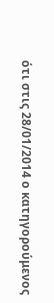ότι στις 28/01/2014 ο κατηγορούμενος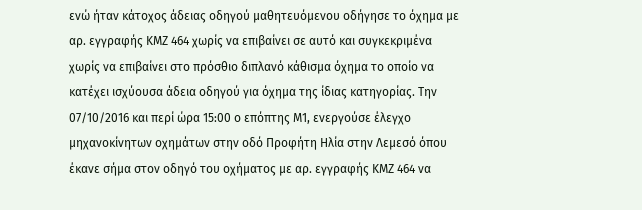ενώ ήταν κάτοχος άδειας οδηγού μαθητευόμενου οδήγησε το όχημα με αρ. εγγραφής ΚΜΖ 464 χωρίς να επιβαίνει σε αυτό και συγκεκριμένα χωρίς να επιβαίνει στο πρόσθιο διπλανό κάθισμα όχημα το οποίο να κατέχει ισχύουσα άδεια οδηγού για όχημα της ίδιας κατηγορίας. Την 07/10/2016 και περί ώρα 15:00 ο επόπτης Μ1, ενεργούσε έλεγχο μηχανοκίνητων οχημάτων στην οδό Προφήτη Ηλία στην Λεμεσό όπου έκανε σήμα στον οδηγό του οχήματος με αρ. εγγραφής ΚΜΖ 464 να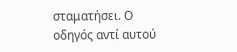σταματήσει. Ο οδηγός αντί αυτού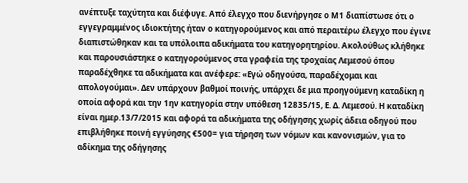ανέπτυξε ταχύτητα και διέφυγε. Από έλεγχο που διενήργησε ο Μ1 διαπίστωσε ότι ο εγγεγραμμένος ιδιοκτήτης ήταν ο κατηγορούμενος και από περαιτέρω έλεγχο που έγινε διαπιστώθηκαν και τα υπόλοιπα αδικήματα του κατηγορητηρίου. Ακολούθως κλήθηκε και παρουσιάστηκε ο κατηγορούμενος στα γραφεία της τροχαίας Λεμεσού όπου παραδέχθηκε τα αδικήματα και ανέφερε: «Εγώ οδηγούσα, παραδέχομαι και απολογούμαι». Δεν υπάρχουν βαθμοί ποινής, υπάρχει δε μια προηγούμενη καταδίκη η οποία αφορά και την 1ην κατηγορία στην υπόθεση 12835/15, Ε. Δ. Λεμεσού. Η καταδίκη είναι ημερ.13/7/2015 και αφορά τα αδικήματα της οδήγησης χωρίς άδεια οδηγού που επιβλήθηκε ποινή εγγύησης €500= για τήρηση των νόμων και κανονισμών, για το αδίκημα της οδήγησης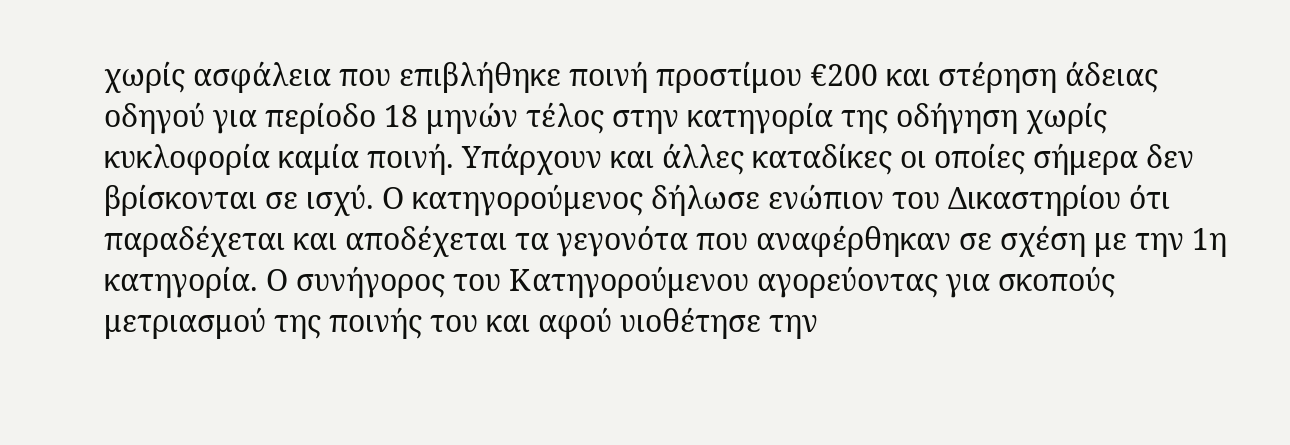χωρίς ασφάλεια που επιβλήθηκε ποινή προστίμου €200 και στέρηση άδειας οδηγού για περίοδο 18 μηνών τέλος στην κατηγορία της οδήγηση χωρίς κυκλοφορία καμία ποινή. Υπάρχουν και άλλες καταδίκες οι οποίες σήμερα δεν βρίσκονται σε ισχύ. Ο κατηγορούμενος δήλωσε ενώπιον του Δικαστηρίου ότι παραδέχεται και αποδέχεται τα γεγονότα που αναφέρθηκαν σε σχέση με την 1η κατηγορία. Ο συνήγορος του Κατηγορούμενου αγορεύοντας για σκοπούς μετριασμού της ποινής του και αφού υιοθέτησε την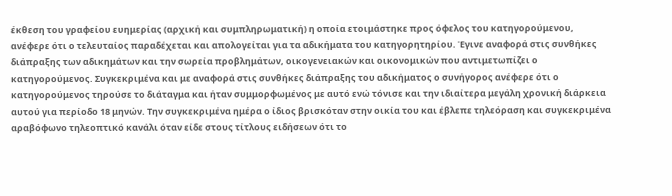έκθεση του γραφείου ευημερίας (αρχική και συμπληρωματική) η οποία ετοιμάστηκε προς όφελος του κατηγορούμενου, ανέφερε ότι ο τελευταίος παραδέχεται και απολογείται για τα αδικήματα του κατηγορητηρίου. Έγινε αναφορά στις συνθήκες διάπραξης των αδικημάτων και την σωρεία προβλημάτων, οικογενειακών και οικονομικών που αντιμετωπίζει ο κατηγορούμενος. Συγκεκριμένα και με αναφορά στις συνθήκες διάπραξης του αδικήματος ο συνήγορος ανέφερε ότι ο κατηγορούμενος τηρούσε το διάταγμα και ήταν συμμορφωμένος με αυτό ενώ τόνισε και την ιδιαίτερα μεγάλη χρονική διάρκεια αυτού για περίοδο 18 μηνών. Την συγκεκριμένα ημέρα ο ίδιος βρισκόταν στην οικία του και έβλεπε τηλεόραση και συγκεκριμένα αραβόφωνο τηλεοπτικό κανάλι όταν είδε στους τίτλους ειδήσεων ότι το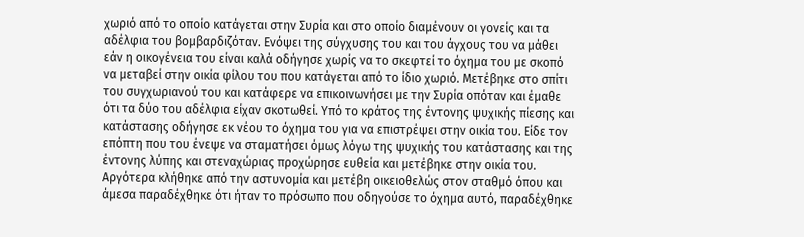χωριό από το οποίο κατάγεται στην Συρία και στο οποίο διαμένουν οι γονείς και τα αδέλφια του βομβαρδιζόταν. Ενόψει της σύγχυσης του και του άγχους του να μάθει εάν η οικογένεια του είναι καλά οδήγησε χωρίς να το σκεφτεί το όχημα του με σκοπό να μεταβεί στην οικία φίλου του που κατάγεται από το ίδιο χωριό. Μετέβηκε στο σπίτι του συγχωριανού του και κατάφερε να επικοινωνήσει με την Συρία οπόταν και έμαθε ότι τα δύο του αδέλφια είχαν σκοτωθεί. Υπό το κράτος της έντονης ψυχικής πίεσης και κατάστασης οδήγησε εκ νέου το όχημα του για να επιστρέψει στην οικία του. Είδε τον επόπτη που του ένεψε να σταματήσει όμως λόγω της ψυχικής του κατάστασης και της έντονης λύπης και στεναχώριας προχώρησε ευθεία και μετέβηκε στην οικία του. Αργότερα κλήθηκε από την αστυνομία και μετέβη οικειοθελώς στον σταθμό όπου και άμεσα παραδέχθηκε ότι ήταν το πρόσωπο που οδηγούσε το όχημα αυτό, παραδέχθηκε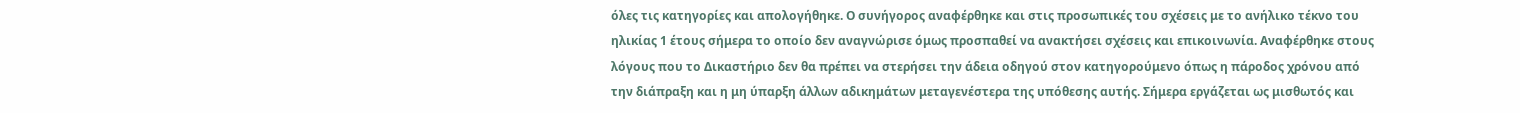όλες τις κατηγορίες και απολογήθηκε. Ο συνήγορος αναφέρθηκε και στις προσωπικές του σχέσεις με το ανήλικο τέκνο του ηλικίας 1 έτους σήμερα το οποίο δεν αναγνώρισε όμως προσπαθεί να ανακτήσει σχέσεις και επικοινωνία. Αναφέρθηκε στους λόγους που το Δικαστήριο δεν θα πρέπει να στερήσει την άδεια οδηγού στον κατηγορούμενο όπως η πάροδος χρόνου από την διάπραξη και η μη ύπαρξη άλλων αδικημάτων μεταγενέστερα της υπόθεσης αυτής. Σήμερα εργάζεται ως μισθωτός και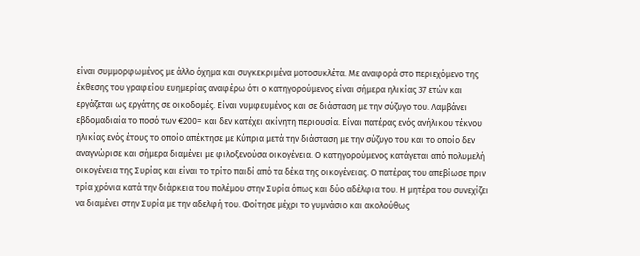είναι συμμορφωμένος με άλλο όχημα και συγκεκριμένα μοτοσυκλέτα. Με αναφορά στο περιεχόμενο της έκθεσης του γραφείου ευημερίας αναφέρω ότι ο κατηγορούμενος είναι σήμερα ηλικίας 37 ετών και εργάζεται ως εργάτης σε οικοδομές. Είναι νυμφευμένος και σε διάσταση με την σύζυγο του. Λαμβάνει εβδομαδιαία το ποσό των €200= και δεν κατέχει ακίνητη περιουσία. Είναι πατέρας ενός ανήλικου τέκνου ηλικίας ενός έτους το οποίο απέκτησε με Κύπρια μετά την διάσταση με την σύζυγο του και το οποίο δεν αναγνώρισε και σήμερα διαμένει με φιλοξενούσα οικογένεια. Ο κατηγορούμενος κατάγεται από πολυμελή οικογένεια της Συρίας και είναι το τρίτο παιδί από τα δέκα της οικογένειας. Ο πατέρας του απεβίωσε πριν τρία χρόνια κατά την διάρκεια του πολέμου στην Συρία όπως και δύο αδέλφια του. Η μητέρα του συνεχίζει να διαμένει στην Συρία με την αδελφή του. Φοίτησε μέχρι το γυμνάσιο και ακολούθως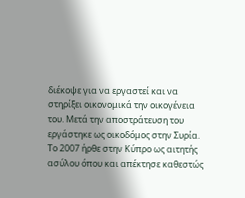διέκοψε για να εργαστεί και να στηρίξει οικονομικά την οικογένεια του. Μετά την αποστράτευση του εργάστηκε ως οικοδόμος στην Συρία. Το 2007 ήρθε στην Κύπρο ως αιτητής ασύλου όπου και απέκτησε καθεστώς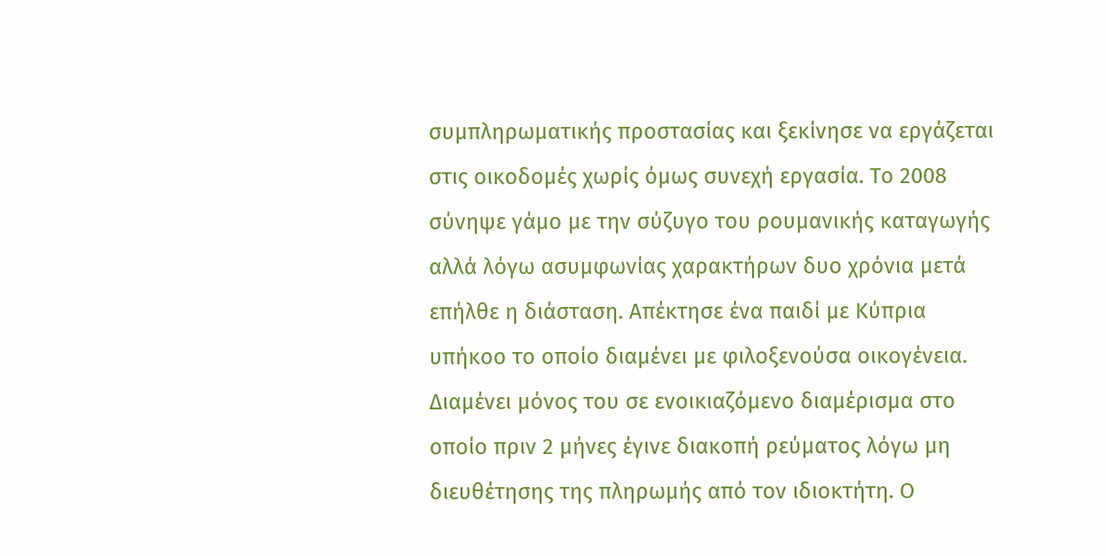συμπληρωματικής προστασίας και ξεκίνησε να εργάζεται στις οικοδομές χωρίς όμως συνεχή εργασία. Το 2008 σύνηψε γάμο με την σύζυγο του ρουμανικής καταγωγής αλλά λόγω ασυμφωνίας χαρακτήρων δυο χρόνια μετά επήλθε η διάσταση. Απέκτησε ένα παιδί με Κύπρια υπήκοο το οποίο διαμένει με φιλοξενούσα οικογένεια. Διαμένει μόνος του σε ενοικιαζόμενο διαμέρισμα στο οποίο πριν 2 μήνες έγινε διακοπή ρεύματος λόγω μη διευθέτησης της πληρωμής από τον ιδιοκτήτη. Ο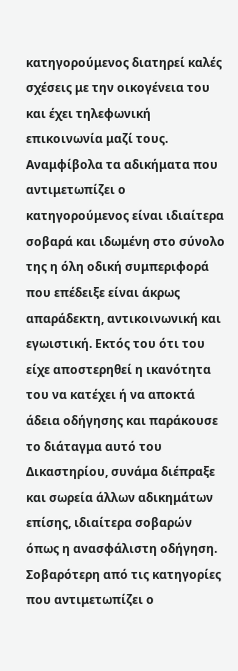κατηγορούμενος διατηρεί καλές σχέσεις με την οικογένεια του και έχει τηλεφωνική επικοινωνία μαζί τους. Αναμφίβολα τα αδικήματα που αντιμετωπίζει ο κατηγορούμενος είναι ιδιαίτερα σοβαρά και ιδωμένη στο σύνολο της η όλη οδική συμπεριφορά που επέδειξε είναι άκρως απαράδεκτη, αντικοινωνική και εγωιστική. Εκτός του ότι του είχε αποστερηθεί η ικανότητα του να κατέχει ή να αποκτά άδεια οδήγησης και παράκουσε το διάταγμα αυτό του Δικαστηρίου, συνάμα διέπραξε και σωρεία άλλων αδικημάτων επίσης, ιδιαίτερα σοβαρών όπως η ανασφάλιστη οδήγηση. Σοβαρότερη από τις κατηγορίες που αντιμετωπίζει ο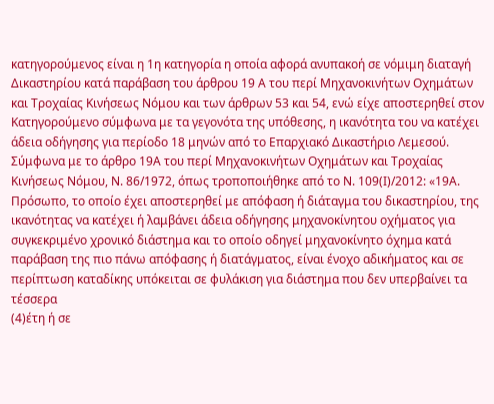κατηγορούμενος είναι η 1η κατηγορία η οποία αφορά ανυπακοή σε νόμιμη διαταγή Δικαστηρίου κατά παράβαση του άρθρου 19 Α του περί Μηχανοκινήτων Οχημάτων και Τροχαίας Κινήσεως Νόμου και των άρθρων 53 και 54, ενώ είχε αποστερηθεί στον Κατηγορούμενο σύμφωνα με τα γεγονότα της υπόθεσης, η ικανότητα του να κατέχει άδεια οδήγησης για περίοδο 18 μηνών από το Επαρχιακό Δικαστήριο Λεμεσού. Σύμφωνα με το άρθρο 19Α του περί Μηχανοκινήτων Οχημάτων και Τροχαίας Κινήσεως Νόμου, Ν. 86/1972, όπως τροποποιήθηκε από το Ν. 109(Ι)/2012: «19Α. Πρόσωπο, το οποίο έχει αποστερηθεί με απόφαση ή διάταγμα του δικαστηρίου, της ικανότητας να κατέχει ή λαμβάνει άδεια οδήγησης μηχανοκίνητου οχήματος για συγκεκριμένο χρονικό διάστημα και το οποίο οδηγεί μηχανοκίνητο όχημα κατά παράβαση της πιο πάνω απόφασης ή διατάγματος, είναι ένοχο αδικήματος και σε περίπτωση καταδίκης υπόκειται σε φυλάκιση για διάστημα που δεν υπερβαίνει τα τέσσερα
(4)έτη ή σε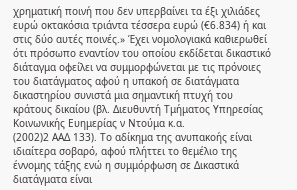χρηματική ποινή που δεν υπερβαίνει τα έξι χιλιάδες ευρώ οκτακόσια τριάντα τέσσερα ευρώ (€6.834) ή και στις δύο αυτές ποινές.» Έχει νομολογιακά καθιερωθεί ότι πρόσωπο εναντίον του οποίου εκδίδεται δικαστικό διάταγμα οφείλει να συμμορφώνεται με τις πρόνοιες του διατάγματος αφού η υπακοή σε διατάγματα δικαστηρίου συνιστά μια σημαντική πτυχή του κράτους δικαίου (βλ. Διευθυντή Τμήματος Υπηρεσίας Κοινωνικής Ευημερίας ν Ντούμα κ.α.
(2002)2 ΑΑΔ 133). Το αδίκημα της ανυπακοής είναι ιδιαίτερα σοβαρό, αφού πλήττει το θεμέλιο της έννομης τάξης ενώ η συμμόρφωση σε Δικαστικά διατάγματα είναι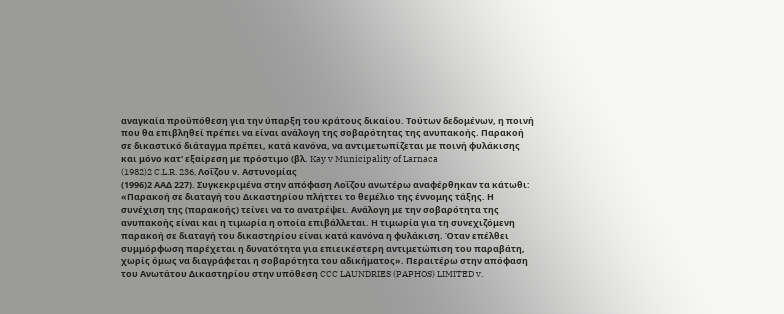αναγκαία προϋπόθεση για την ύπαρξη του κράτους δικαίου. Τούτων δεδομένων, η ποινή που θα επιβληθεί πρέπει να είναι ανάλογη της σοβαρότητας της ανυπακοής. Παρακοή σε δικαστικό διάταγμα πρέπει, κατά κανόνα, να αντιμετωπίζεται με ποινή φυλάκισης και μόνο κατ' εξαίρεση με πρόστιμο (βλ. Kay v Municipality of Larnaca
(1982)2 C.L.R. 236, Λοΐζου ν. Αστυνομίας
(1996)2 ΑΑΔ 227). Συγκεκριμένα στην απόφαση Λοΐζου ανωτέρω αναφέρθηκαν τα κάτωθι: «Παρακοή σε διαταγή του Δικαστηρίου πλήττει το θεμέλιο της έννομης τάξης. Η συνέχιση της (παρακοής) τείνει να το ανατρέψει. Ανάλογη με την σοβαρότητα της ανυπακοής είναι και η τιμωρία η οποία επιβάλλεται. Η τιμωρία για τη συνεχιζόμενη παρακοή σε διαταγή του δικαστηρίου είναι κατά κανόνα η φυλάκιση. Όταν επέλθει συμμόρφωση παρέχεται η δυνατότητα για επιεικέστερη αντιμετώπιση του παραβάτη, χωρίς όμως να διαγράφεται η σοβαρότητα του αδικήματος». Περαιτέρω στην απόφαση του Ανωτάτου Δικαστηρίου στην υπόθεση CCC LAUNDRIES (PAPHOS) LIMITED v.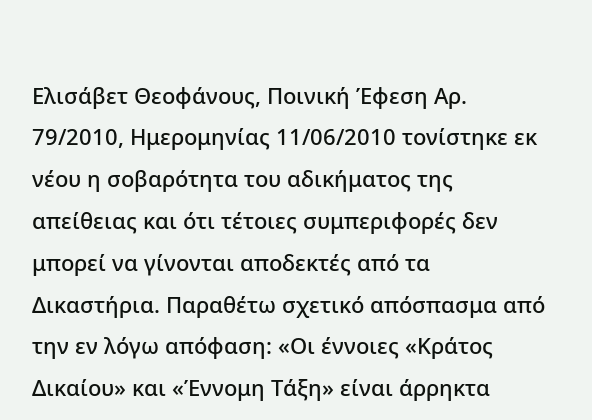Ελισάβετ Θεοφάνους, Ποινική Έφεση Αρ. 79/2010, Ημερομηνίας 11/06/2010 τονίστηκε εκ νέου η σοβαρότητα του αδικήματος της απείθειας και ότι τέτοιες συμπεριφορές δεν μπορεί να γίνονται αποδεκτές από τα Δικαστήρια. Παραθέτω σχετικό απόσπασμα από την εν λόγω απόφαση: «Οι έννοιες «Κράτος Δικαίου» και «Έννομη Τάξη» είναι άρρηκτα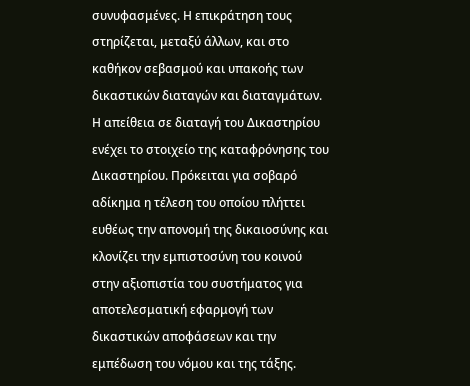συνυφασμένες. Η επικράτηση τους στηρίζεται, μεταξύ άλλων, και στο καθήκον σεβασμού και υπακοής των δικαστικών διαταγών και διαταγμάτων. Η απείθεια σε διαταγή του Δικαστηρίου ενέχει το στοιχείο της καταφρόνησης του Δικαστηρίου. Πρόκειται για σοβαρό αδίκημα η τέλεση του οποίου πλήττει ευθέως την απονομή της δικαιοσύνης και κλονίζει την εμπιστοσύνη του κοινού στην αξιοπιστία του συστήματος για αποτελεσματική εφαρμογή των δικαστικών αποφάσεων και την εμπέδωση του νόμου και της τάξης.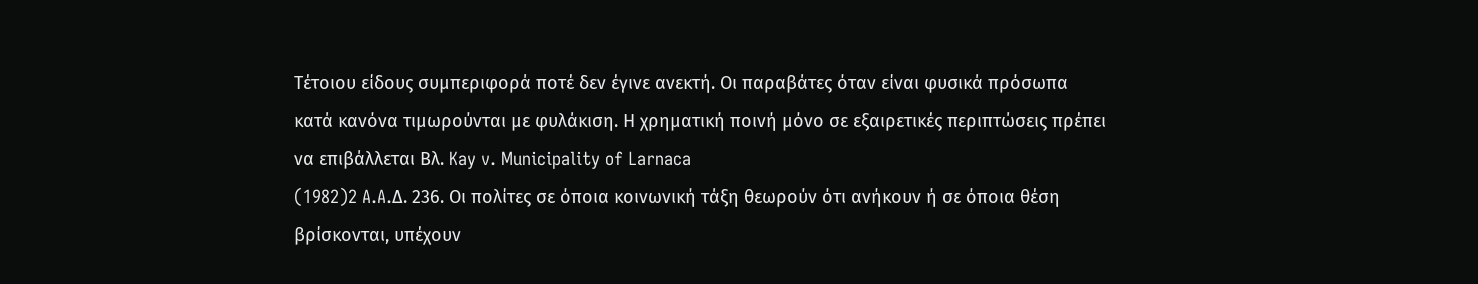Τέτοιου είδους συμπεριφορά ποτέ δεν έγινε ανεκτή. Οι παραβάτες όταν είναι φυσικά πρόσωπα κατά κανόνα τιμωρούνται με φυλάκιση. Η χρηματική ποινή μόνο σε εξαιρετικές περιπτώσεις πρέπει να επιβάλλεται Βλ. Kay v. Municipality of Larnaca
(1982)2 A.A.Δ. 236. Oι πολίτες σε όποια κοινωνική τάξη θεωρούν ότι ανήκουν ή σε όποια θέση βρίσκονται, υπέχουν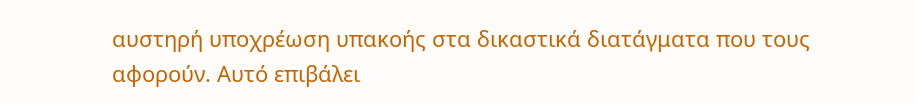αυστηρή υποχρέωση υπακοής στα δικαστικά διατάγματα που τους αφορούν. Αυτό επιβάλει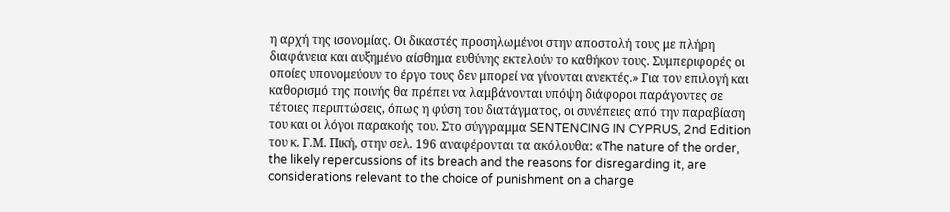η αρχή της ισονομίας. Οι δικαστές προσηλωμένοι στην αποστολή τους με πλήρη διαφάνεια και αυξημένο αίσθημα ευθύνης εκτελούν το καθήκον τους. Συμπεριφορές οι οποίες υπονομεύουν το έργο τους δεν μπορεί να γίνονται ανεκτές.» Για τον επιλογή και καθορισμό της ποινής θα πρέπει να λαμβάνονται υπόψη διάφοροι παράγοντες σε τέτοιες περιπτώσεις, όπως η φύση του διατάγματος, οι συνέπειες από την παραβίαση του και οι λόγοι παρακοής του. Στο σύγγραμμα SENTENCING IN CYPRUS, 2nd Edition του κ. Γ.Μ. Πική, στην σελ. 196 αναφέρονται τα ακόλουθα: «The nature of the order, the likely repercussions of its breach and the reasons for disregarding it, are considerations relevant to the choice of punishment on a charge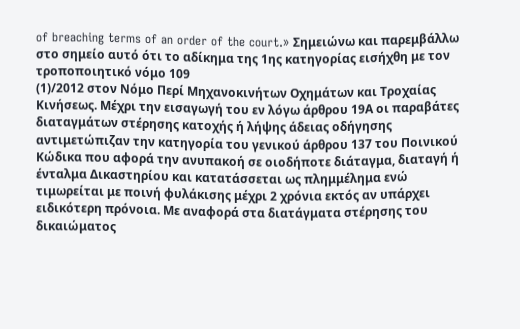of breaching terms of an order of the court.» Σημειώνω και παρεμβάλλω στο σημείο αυτό ότι το αδίκημα της 1ης κατηγορίας εισήχθη με τον τροποποιητικό νόμο 109
(1)/2012 στον Νόμο Περί Μηχανοκινήτων Οχημάτων και Τροχαίας Κινήσεως. Μέχρι την εισαγωγή του εν λόγω άρθρου 19Α οι παραβάτες διαταγμάτων στέρησης κατοχής ή λήψης άδειας οδήγησης αντιμετώπιζαν την κατηγορία του γενικού άρθρου 137 του Ποινικού Κώδικα που αφορά την ανυπακοή σε οιοδήποτε διάταγμα, διαταγή ή ένταλμα Δικαστηρίου και κατατάσσεται ως πλημμέλημα ενώ τιμωρείται με ποινή φυλάκισης μέχρι 2 χρόνια εκτός αν υπάρχει ειδικότερη πρόνοια. Με αναφορά στα διατάγματα στέρησης του δικαιώματος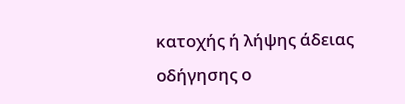κατοχής ή λήψης άδειας οδήγησης ο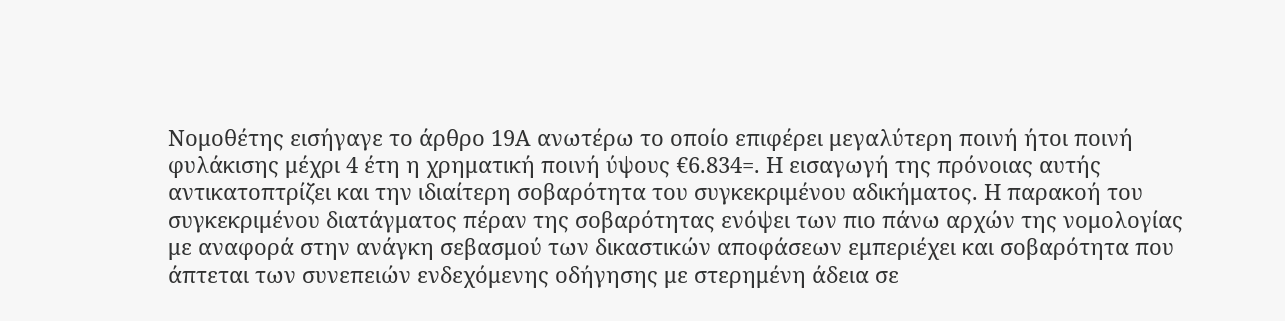Νομοθέτης εισήγαγε το άρθρο 19Α ανωτέρω το οποίο επιφέρει μεγαλύτερη ποινή ήτοι ποινή φυλάκισης μέχρι 4 έτη η χρηματική ποινή ύψους €6.834=. Η εισαγωγή της πρόνοιας αυτής αντικατοπτρίζει και την ιδιαίτερη σοβαρότητα του συγκεκριμένου αδικήματος. Η παρακοή του συγκεκριμένου διατάγματος πέραν της σοβαρότητας ενόψει των πιο πάνω αρχών της νομολογίας με αναφορά στην ανάγκη σεβασμού των δικαστικών αποφάσεων εμπεριέχει και σοβαρότητα που άπτεται των συνεπειών ενδεχόμενης οδήγησης με στερημένη άδεια σε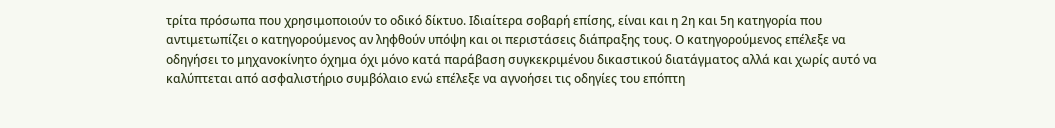τρίτα πρόσωπα που χρησιμοποιούν το οδικό δίκτυο. Ιδιαίτερα σοβαρή επίσης, είναι και η 2η και 5η κατηγορία που αντιμετωπίζει ο κατηγορούμενος αν ληφθούν υπόψη και οι περιστάσεις διάπραξης τους. Ο κατηγορούμενος επέλεξε να οδηγήσει το μηχανοκίνητο όχημα όχι μόνο κατά παράβαση συγκεκριμένου δικαστικού διατάγματος αλλά και χωρίς αυτό να καλύπτεται από ασφαλιστήριο συμβόλαιο ενώ επέλεξε να αγνοήσει τις οδηγίες του επόπτη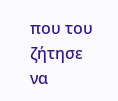που του ζήτησε να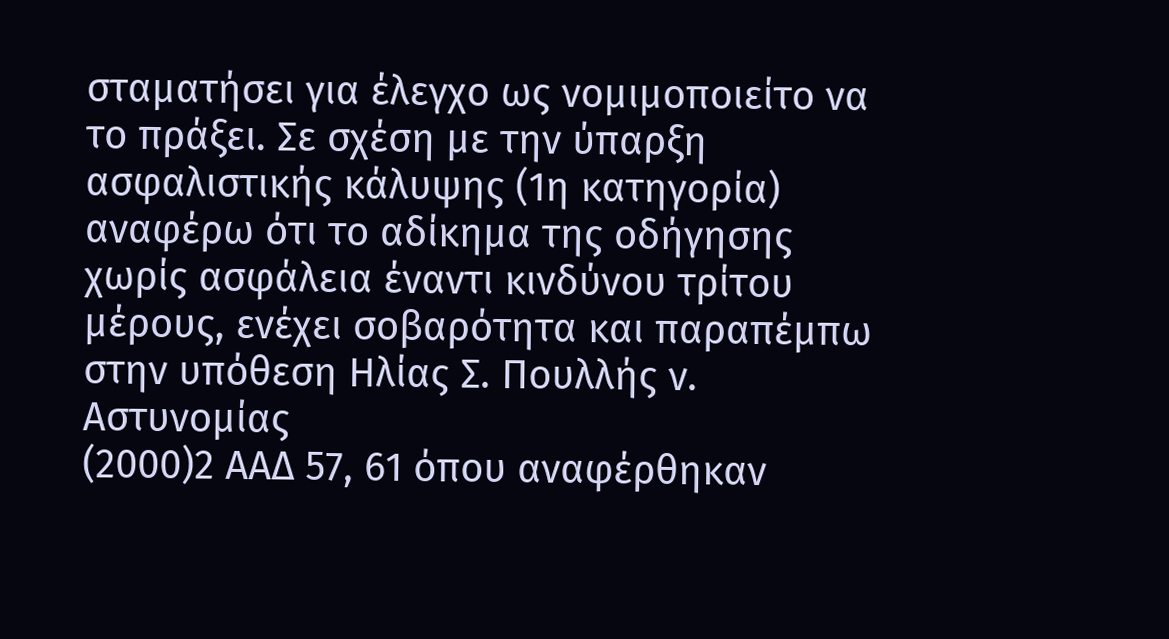σταματήσει για έλεγχο ως νομιμοποιείτο να το πράξει. Σε σχέση με την ύπαρξη ασφαλιστικής κάλυψης (1η κατηγορία) αναφέρω ότι το αδίκημα της οδήγησης χωρίς ασφάλεια έναντι κινδύνου τρίτου μέρους, ενέχει σοβαρότητα και παραπέμπω στην υπόθεση Ηλίας Σ. Πουλλής ν. Αστυνομίας
(2000)2 ΑΑΔ 57, 61 όπου αναφέρθηκαν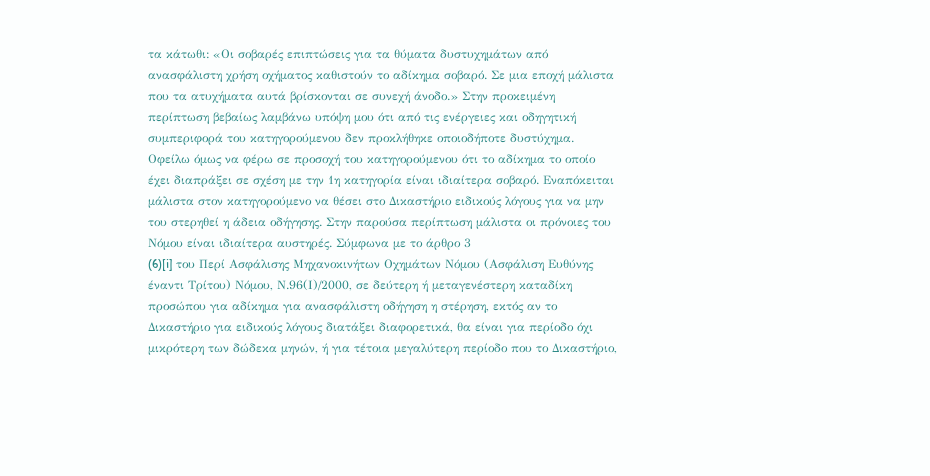τα κάτωθι: «Οι σοβαρές επιπτώσεις για τα θύματα δυστυχημάτων από ανασφάλιστη χρήση οχήματος καθιστούν το αδίκημα σοβαρό. Σε μια εποχή μάλιστα που τα ατυχήματα αυτά βρίσκονται σε συνεχή άνοδο.» Στην προκειμένη περίπτωση βεβαίως λαμβάνω υπόψη μου ότι από τις ενέργειες και οδηγητική συμπεριφορά του κατηγορούμενου δεν προκλήθηκε οποιοδήποτε δυστύχημα. Οφείλω όμως να φέρω σε προσοχή του κατηγορούμενου ότι το αδίκημα το οποίο έχει διαπράξει σε σχέση με την 1η κατηγορία είναι ιδιαίτερα σοβαρό. Εναπόκειται μάλιστα στον κατηγορούμενο να θέσει στο Δικαστήριο ειδικούς λόγους για να μην του στερηθεί η άδεια οδήγησης. Στην παρούσα περίπτωση μάλιστα οι πρόνοιες του Νόμου είναι ιδιαίτερα αυστηρές. Σύμφωνα με το άρθρο 3
(6)[i] του Περί Ασφάλισης Μηχανοκινήτων Οχημάτων Νόμου (Ασφάλιση Ευθύνης έναντι Τρίτου) Νόμου, Ν.96(Ι)/2000, σε δεύτερη ή μεταγενέστερη καταδίκη προσώπου για αδίκημα για ανασφάλιστη οδήγηση η στέρηση, εκτός αν το Δικαστήριο για ειδικούς λόγους διατάξει διαφορετικά, θα είναι για περίοδο όχι μικρότερη των δώδεκα μηνών, ή για τέτοια μεγαλύτερη περίοδο που το Δικαστήριο,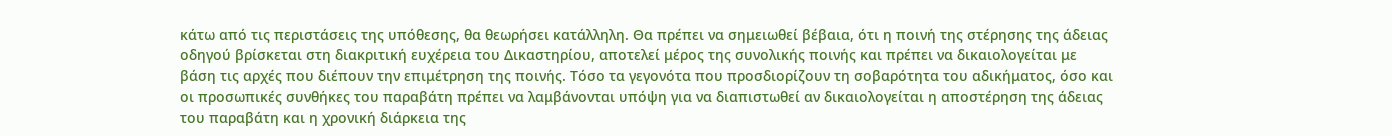κάτω από τις περιστάσεις της υπόθεσης, θα θεωρήσει κατάλληλη. Θα πρέπει να σημειωθεί βέβαια, ότι η ποινή της στέρησης της άδειας οδηγού βρίσκεται στη διακριτική ευχέρεια του Δικαστηρίου, αποτελεί μέρος της συνολικής ποινής και πρέπει να δικαιολογείται με βάση τις αρχές που διέπουν την επιμέτρηση της ποινής. Τόσο τα γεγονότα που προσδιορίζουν τη σοβαρότητα του αδικήματος, όσο και οι προσωπικές συνθήκες του παραβάτη πρέπει να λαμβάνονται υπόψη για να διαπιστωθεί αν δικαιολογείται η αποστέρηση της άδειας του παραβάτη και η χρονική διάρκεια της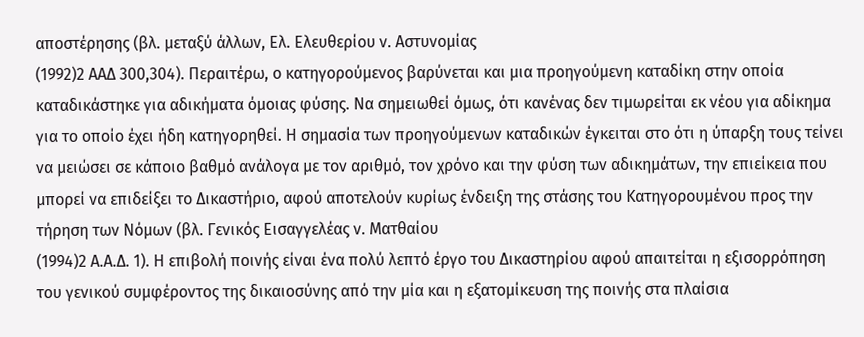αποστέρησης (βλ. μεταξύ άλλων, Ελ. Ελευθερίου ν. Αστυνομίας
(1992)2 ΑΑΔ 300,304). Περαιτέρω, ο κατηγορούμενος βαρύνεται και μια προηγούμενη καταδίκη στην οποία καταδικάστηκε για αδικήματα όμοιας φύσης. Να σημειωθεί όμως, ότι κανένας δεν τιμωρείται εκ νέου για αδίκημα για το οποίο έχει ήδη κατηγορηθεί. Η σημασία των προηγούμενων καταδικών έγκειται στο ότι η ύπαρξη τους τείνει να μειώσει σε κάποιο βαθμό ανάλογα με τον αριθμό, τον χρόνο και την φύση των αδικημάτων, την επιείκεια που μπορεί να επιδείξει το Δικαστήριο, αφού αποτελούν κυρίως ένδειξη της στάσης του Κατηγορουμένου προς την τήρηση των Νόμων (βλ. Γενικός Εισαγγελέας ν. Ματθαίου
(1994)2 Α.Α.Δ. 1). Η επιβολή ποινής είναι ένα πολύ λεπτό έργο του Δικαστηρίου αφού απαιτείται η εξισορρόπηση του γενικού συμφέροντος της δικαιοσύνης από την μία και η εξατομίκευση της ποινής στα πλαίσια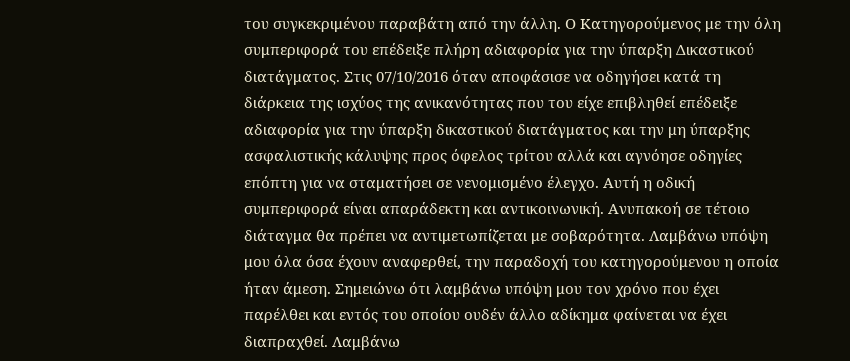του συγκεκριμένου παραβάτη από την άλλη. Ο Κατηγορούμενος με την όλη συμπεριφορά του επέδειξε πλήρη αδιαφορία για την ύπαρξη Δικαστικού διατάγματος. Στις 07/10/2016 όταν αποφάσισε να οδηγήσει κατά τη διάρκεια της ισχύος της ανικανότητας που του είχε επιβληθεί επέδειξε αδιαφορία για την ύπαρξη δικαστικού διατάγματος και την μη ύπαρξης ασφαλιστικής κάλυψης προς όφελος τρίτου αλλά και αγνόησε οδηγίες επόπτη για να σταματήσει σε νενομισμένο έλεγχο. Αυτή η οδική συμπεριφορά είναι απαράδεκτη και αντικοινωνική. Ανυπακοή σε τέτοιο διάταγμα θα πρέπει να αντιμετωπίζεται με σοβαρότητα. Λαμβάνω υπόψη μου όλα όσα έχουν αναφερθεί, την παραδοχή του κατηγορούμενου η οποία ήταν άμεση. Σημειώνω ότι λαμβάνω υπόψη μου τον χρόνο που έχει παρέλθει και εντός του οποίου ουδέν άλλο αδίκημα φαίνεται να έχει διαπραχθεί. Λαμβάνω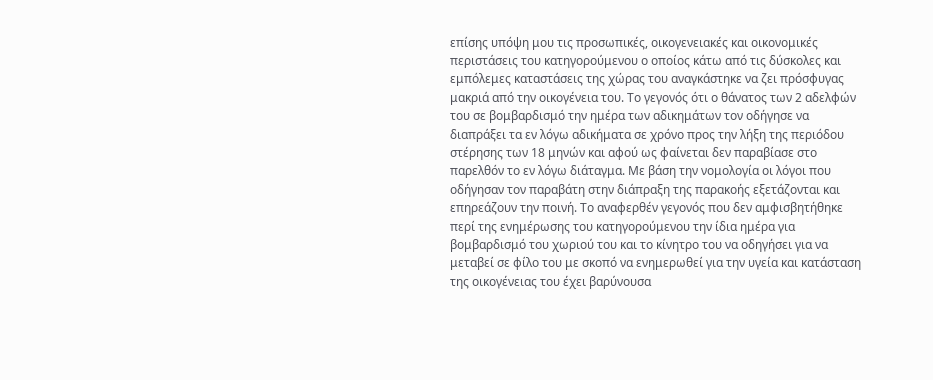επίσης υπόψη μου τις προσωπικές, οικογενειακές και οικονομικές περιστάσεις του κατηγορούμενου ο οποίος κάτω από τις δύσκολες και εμπόλεμες καταστάσεις της χώρας του αναγκάστηκε να ζει πρόσφυγας μακριά από την οικογένεια του. Το γεγονός ότι ο θάνατος των 2 αδελφών του σε βομβαρδισμό την ημέρα των αδικημάτων τον οδήγησε να διαπράξει τα εν λόγω αδικήματα σε χρόνο προς την λήξη της περιόδου στέρησης των 18 μηνών και αφού ως φαίνεται δεν παραβίασε στο παρελθόν το εν λόγω διάταγμα. Με βάση την νομολογία οι λόγοι που οδήγησαν τον παραβάτη στην διάπραξη της παρακοής εξετάζονται και επηρεάζουν την ποινή. Το αναφερθέν γεγονός που δεν αμφισβητήθηκε περί της ενημέρωσης του κατηγορούμενου την ίδια ημέρα για βομβαρδισμό του χωριού του και το κίνητρο του να οδηγήσει για να μεταβεί σε φίλο του με σκοπό να ενημερωθεί για την υγεία και κατάσταση της οικογένειας του έχει βαρύνουσα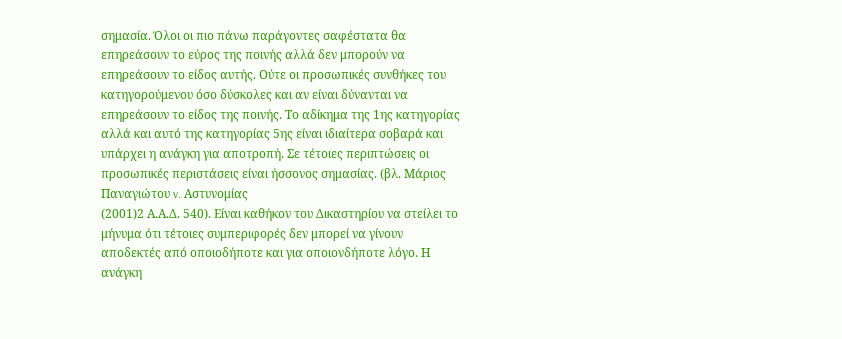σημασία. Όλοι οι πιο πάνω παράγοντες σαφέστατα θα επηρεάσουν το εύρος της ποινής αλλά δεν μπορούν να επηρεάσουν το είδος αυτής. Ούτε οι προσωπικές συνθήκες του κατηγορούμενου όσο δύσκολες και αν είναι δύνανται να επηρεάσουν το είδος της ποινής. Το αδίκημα της 1ης κατηγορίας αλλά και αυτό της κατηγορίας 5ης είναι ιδιαίτερα σοβαρά και υπάρχει η ανάγκη για αποτροπή. Σε τέτοιες περιπτώσεις οι προσωπικές περιστάσεις είναι ήσσονος σημασίας. (βλ. Μάριος Παναγιώτου v. Aστυνομίας
(2001)2 Α.Α.Δ. 540). Είναι καθήκον του Δικαστηρίου να στείλει το μήνυμα ότι τέτοιες συμπεριφορές δεν μπορεί να γίνουν αποδεκτές από οποιοδήποτε και για οποιονδήποτε λόγο. Η ανάγκη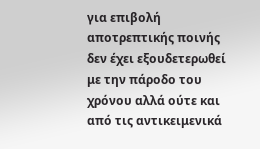για επιβολή αποτρεπτικής ποινής δεν έχει εξουδετερωθεί με την πάροδο του χρόνου αλλά ούτε και από τις αντικειμενικά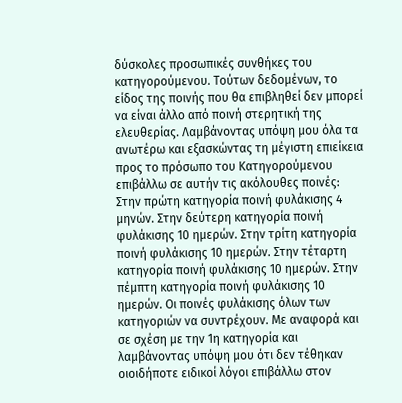δύσκολες προσωπικές συνθήκες του κατηγορούμενου. Τούτων δεδομένων, το είδος της ποινής που θα επιβληθεί δεν μπορεί να είναι άλλο από ποινή στερητική της ελευθερίας. Λαμβάνοντας υπόψη μου όλα τα ανωτέρω και εξασκώντας τη μέγιστη επιείκεια προς το πρόσωπο του Κατηγορούμενου επιβάλλω σε αυτήν τις ακόλουθες ποινές: Στην πρώτη κατηγορία ποινή φυλάκισης 4 μηνών. Στην δεύτερη κατηγορία ποινή φυλάκισης 10 ημερών. Στην τρίτη κατηγορία ποινή φυλάκισης 10 ημερών. Στην τέταρτη κατηγορία ποινή φυλάκισης 10 ημερών. Στην πέμπτη κατηγορία ποινή φυλάκισης 10 ημερών. Οι ποινές φυλάκισης όλων των κατηγοριών να συντρέχουν. Με αναφορά και σε σχέση με την 1η κατηγορία και λαμβάνοντας υπόψη μου ότι δεν τέθηκαν οιοιδήποτε ειδικοί λόγοι επιβάλλω στον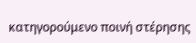κατηγορούμενο ποινή στέρησης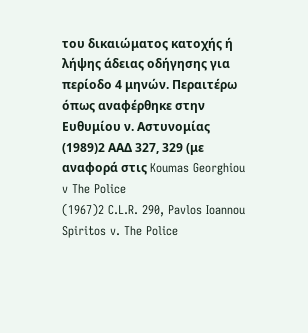του δικαιώματος κατοχής ή λήψης άδειας οδήγησης για περίοδο 4 μηνών. Περαιτέρω όπως αναφέρθηκε στην Ευθυμίου ν. Αστυνομίας
(1989)2 ΑΑΔ 327, 329 (με αναφορά στις Koumas Georghiou v The Police
(1967)2 C.L.R. 290, Pavlos Ioannou Spiritos v. The Police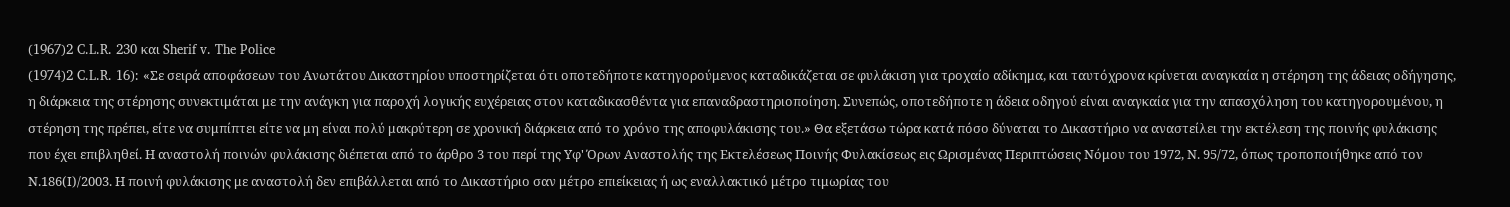(1967)2 C.L.R. 230 και Sherif v. The Police
(1974)2 C.L.R. 16): «Σε σειρά αποφάσεων του Ανωτάτου Δικαστηρίου υποστηρίζεται ότι οποτεδήποτε κατηγορούμενος καταδικάζεται σε φυλάκιση για τροχαίο αδίκημα, και ταυτόχρονα κρίνεται αναγκαία η στέρηση της άδειας οδήγησης, η διάρκεια της στέρησης συνεκτιμάται με την ανάγκη για παροχή λογικής ευχέρειας στον καταδικασθέντα για επαναδραστηριοποίηση. Συνεπώς, οποτεδήποτε η άδεια οδηγού είναι αναγκαία για την απασχόληση του κατηγορουμένου, η στέρηση της πρέπει, είτε να συμπίπτει είτε να μη είναι πολύ μακρύτερη σε χρονική διάρκεια από το χρόνο της αποφυλάκισης του.» Θα εξετάσω τώρα κατά πόσο δύναται το Δικαστήριο να αναστείλει την εκτέλεση της ποινής φυλάκισης που έχει επιβληθεί. Η αναστολή ποινών φυλάκισης διέπεται από το άρθρο 3 του περί της Υφ' Όρων Αναστολής της Εκτελέσεως Ποινής Φυλακίσεως εις Ωρισμένας Περιπτώσεις Νόμου του 1972, Ν. 95/72, όπως τροποποιήθηκε από τον Ν.186(Ι)/2003. Η ποινή φυλάκισης με αναστολή δεν επιβάλλεται από το Δικαστήριο σαν μέτρο επιείκειας ή ως εναλλακτικό μέτρο τιμωρίας του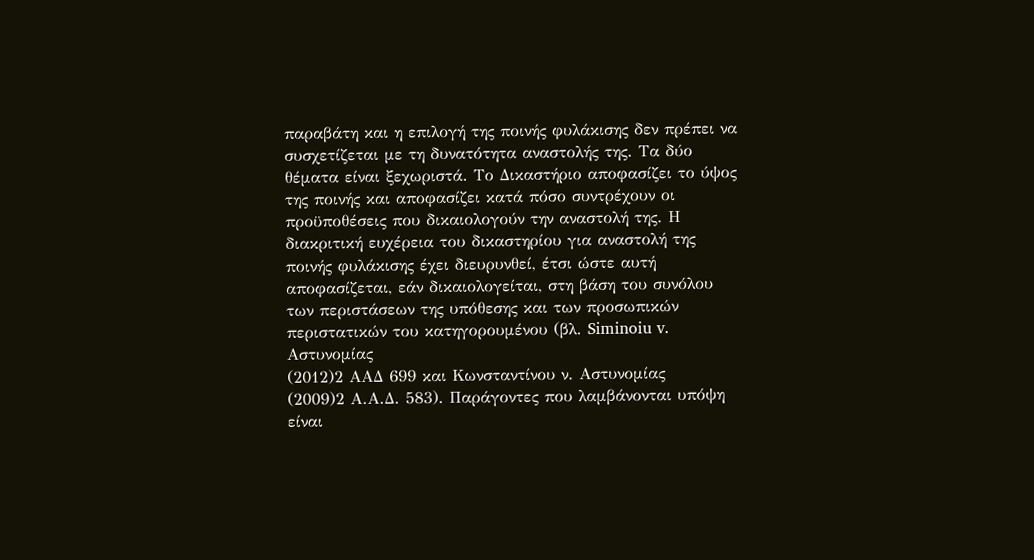παραβάτη και η επιλογή της ποινής φυλάκισης δεν πρέπει να συσχετίζεται με τη δυνατότητα αναστολής της. Τα δύο θέματα είναι ξεχωριστά. Το Δικαστήριο αποφασίζει το ύψος της ποινής και αποφασίζει κατά πόσο συντρέχουν οι προϋποθέσεις που δικαιολογούν την αναστολή της. Η διακριτική ευχέρεια του δικαστηρίου για αναστολή της ποινής φυλάκισης έχει διευρυνθεί, έτσι ώστε αυτή αποφασίζεται, εάν δικαιολογείται, στη βάση του συνόλου των περιστάσεων της υπόθεσης και των προσωπικών περιστατικών του κατηγορουμένου (βλ. Siminoiu v. Αστυνομίας
(2012)2 ΑΑΔ 699 και Κωνσταντίνου ν. Αστυνομίας
(2009)2 Α.Α.Δ. 583). Παράγοντες που λαμβάνονται υπόψη είναι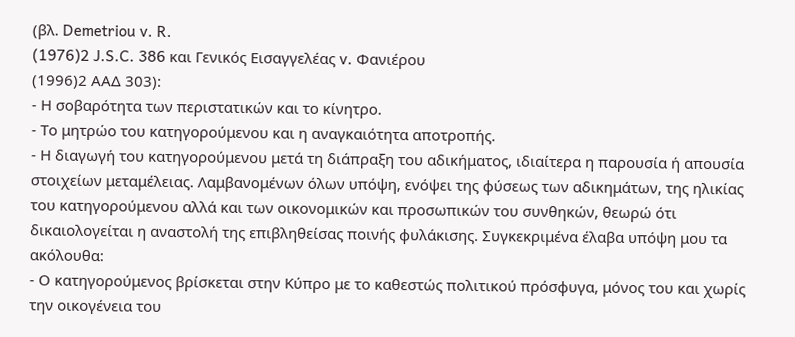(βλ. Demetriou v. R.
(1976)2 J.S.C. 386 και Γενικός Εισαγγελέας v. Φανιέρου
(1996)2 ΑΑΔ 303):
- Η σοβαρότητα των περιστατικών και το κίνητρο.
- Το μητρώο του κατηγορούμενου και η αναγκαιότητα αποτροπής.
- Η διαγωγή του κατηγορούμενου μετά τη διάπραξη του αδικήματος, ιδιαίτερα η παρουσία ή απουσία στοιχείων μεταμέλειας. Λαμβανομένων όλων υπόψη, ενόψει της φύσεως των αδικημάτων, της ηλικίας του κατηγορούμενου αλλά και των οικονομικών και προσωπικών του συνθηκών, θεωρώ ότι δικαιολογείται η αναστολή της επιβληθείσας ποινής φυλάκισης. Συγκεκριμένα έλαβα υπόψη μου τα ακόλουθα:
- Ο κατηγορούμενος βρίσκεται στην Κύπρο με το καθεστώς πολιτικού πρόσφυγα, μόνος του και χωρίς την οικογένεια του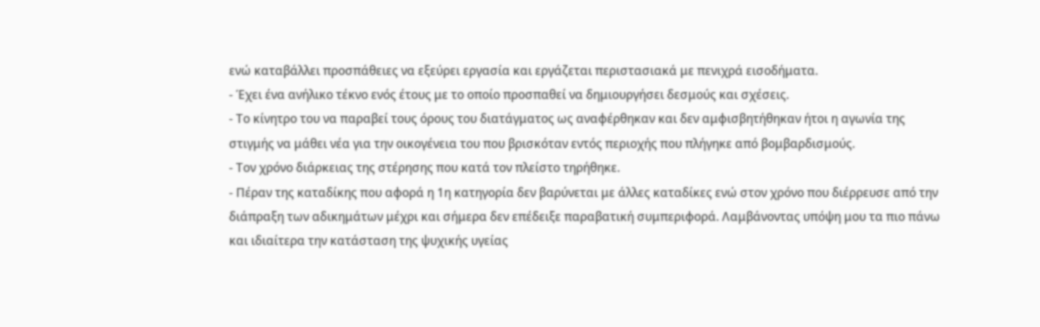ενώ καταβάλλει προσπάθειες να εξεύρει εργασία και εργάζεται περιστασιακά με πενιχρά εισοδήματα.
- Έχει ένα ανήλικο τέκνο ενός έτους με το οποίο προσπαθεί να δημιουργήσει δεσμούς και σχέσεις.
- Το κίνητρο του να παραβεί τους όρους του διατάγματος ως αναφέρθηκαν και δεν αμφισβητήθηκαν ήτοι η αγωνία της στιγμής να μάθει νέα για την οικογένεια του που βρισκόταν εντός περιοχής που πλήγηκε από βομβαρδισμούς.
- Τον χρόνο διάρκειας της στέρησης που κατά τον πλείστο τηρήθηκε.
- Πέραν της καταδίκης που αφορά η 1η κατηγορία δεν βαρύνεται με άλλες καταδίκες ενώ στον χρόνο που διέρρευσε από την διάπραξη των αδικημάτων μέχρι και σήμερα δεν επέδειξε παραβατική συμπεριφορά. Λαμβάνοντας υπόψη μου τα πιο πάνω και ιδιαίτερα την κατάσταση της ψυχικής υγείας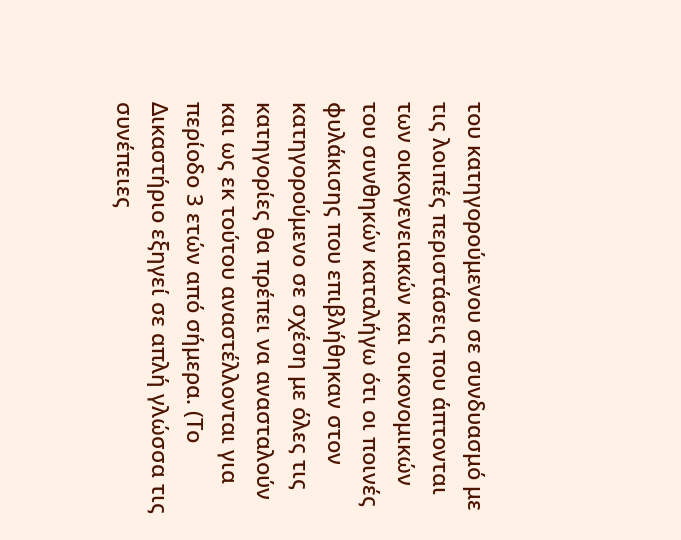του κατηγορούμενου σε συνδυασμό με τις λοιπές περιστάσεις που άπτονται των οικογενειακών και οικονομικών του συνθηκών καταλήγω ότι οι ποινές φυλάκισης που επιβλήθηκαν στον κατηγορούμενο σε σχέση με όλες τις κατηγορίες θα πρέπει να ανασταλούν και ως εκ τούτου αναστέλλονται για περίοδο 3 ετών από σήμερα. (Το Δικαστήριο εξηγεί σε απλή γλώσσα τις συνέπειες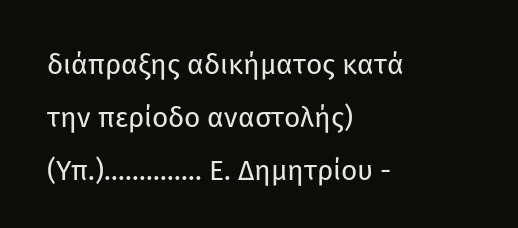διάπραξης αδικήματος κατά την περίοδο αναστολής) (Υπ.).............. Ε. Δημητρίου -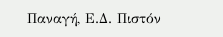Παναγή, Ε.Δ. Πιστόν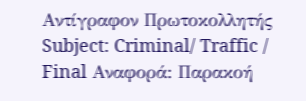Αντίγραφον Πρωτοκολλητής Subject: Criminal/ Traffic / Final Αναφορά: Παρακοή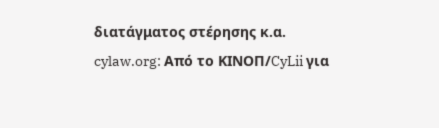διατάγματος στέρησης κ.α. cylaw.org: Από το ΚΙΝOΠ/CyLii για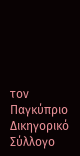τον Παγκύπριο Δικηγορικό Σύλλογο